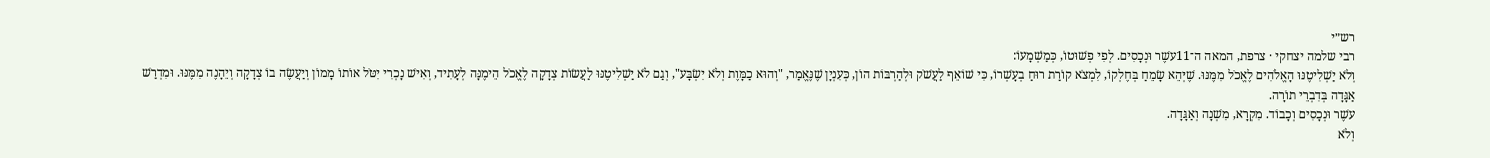רש״י
רבי שלמה יצחקי · צרפת, המאה ה־11עשֶׁר וּנְכָסִים. לְפִי פְשׁוּטוֹ, כְּמַשְׁמָעוֹ:
וְלֹא יַשְׁלִיטֶנּוּ הָאֱלֹהִים לֶאֱכֹל מִמֶּנּוּ. שֶׁיְּהֵא שָׂמֵחַ בְּחֶלְקוֹ, לִמְצֹא קוֹרַת רוּחַ בְעָשְׁרוֹ, כִּי שׁוֹאֵף לַעֲשֹׁק וּלְהַרְבּוֹת הוֹן, כְּעִנְיָן שֶׁנֶּאֱמַר, "וְהוּא כַמָּוֶת וְלֹא יִשְׂבָּע", וְגַם לֹא יַשְׁלִיטֶנּוּ לַעֲשׂוֹת צְדָקָה לֶאֱכֹל הֵימֶנָּה לְעָתִיד, וְאִישׁ נָכְרִי יִטֹּל אוֹתוֹ מָמוֹן וְיַעֲשֶׂה בוֹ צְדָקָה וְיֵהָנֶה מִמֶּנּוּ. וּמִדְרַשׁ אַגָּדָה בְּדִבְרֵי תוֹרָה.
עשֶׁר וּנְכָסִים וְכָבוֹד. מִקְרָא, מִשְׁנָה וְאַגָּדָה.
וְלֹא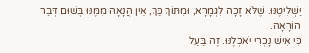יַשְׁלִיטֶנּוּ. שֶׁלֹּא זָכָה לִגְמָרָא, וּמִתּוֹךְ כַּךְ, אֵין הֲנָאָה מִמֶּנּוּ בְּשׁוּם דְּבַר הוֹרָאָה.
כִּי אִישׁ נָכְרִי יֹאכְלֶנּוּ. זֶה בַּעַל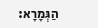הַגְּמָרָא: